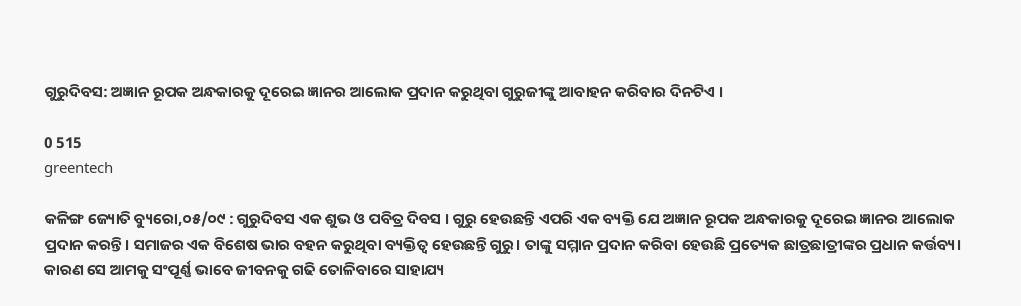ଗୁରୁଦିବସ: ଅଜ୍ଞାନ ରୂପକ ଅନ୍ଧକାରକୁ ଦୂରେଇ ଜ୍ଞାନର ଆଲୋକ ପ୍ରଦାନ କରୁଥିବା ଗୁରୁଜୀଙ୍କୁ ଆବାହନ କରିବାର ଦିନଟିଏ ।

0 515
greentech

କଳିଙ୍ଗ ଜ୍ୟୋତି ବ୍ୟୁରୋ,୦୫/୦୯ : ଗୁରୁଦିବସ ଏକ ଶୁଭ ଓ ପବିତ୍ର ଦିବସ । ଗୁରୁ ହେଉଛନ୍ତି ଏପରି ଏକ ବ୍ୟକ୍ତି ଯେ ଅଜ୍ଞାନ ରୂପକ ଅନ୍ଧକାରକୁ ଦୂରେଇ ଜ୍ଞାନର ଆଲୋକ ପ୍ରଦାନ କରନ୍ତି। ସମାଜର ଏକ ବିଶେଷ ଭାର ବହନ କରୁଥିବା ବ୍ୟକ୍ତିତ୍ୱ ହେଉଛନ୍ତି ଗୁରୁ। ତାଙ୍କୁ ସମ୍ମାନ ପ୍ରଦାନ କରିବା ହେଉଛି ପ୍ରତ୍ୟେକ ଛାତ୍ରଛାତ୍ରୀଙ୍କର ପ୍ରଧାନ କର୍ତ୍ତବ୍ୟ। କାରଣ ସେ ଆମକୁ ସଂପୂର୍ଣ୍ଣ ଭାବେ ଜୀବନକୁ ଗଢି ତୋଳିବାରେ ସାହାଯ୍ୟ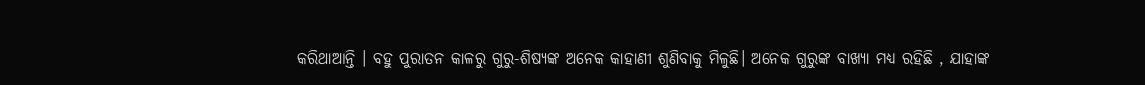କରିଥାଆନ୍ତି । ବହୁ ପୁରାତନ କାଳରୁ ଗୁରୁ-ଶିଷ୍ୟଙ୍କ ଅନେକ କାହାଣୀ ଶୁଣିବାକୁ ମିଳୁଛି। ଅନେକ ଗୁରୁଙ୍କ ବାଖ୍ୟା ମଧ୍ୟ ରହିଛି , ଯାହାଙ୍କ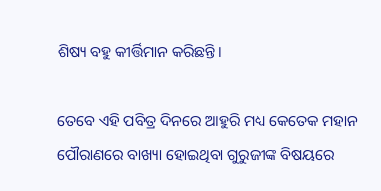ଶିଷ୍ୟ ବହୁ କୀର୍ତ୍ତିମାନ କରିଛନ୍ତି।

ତେବେ ଏହି ପବିତ୍ର ଦିନରେ ଆହୁରି ମଧ୍ୟ କେତେକ ମହାନ ପୌରାଣରେ ବାଖ୍ୟା ହୋଇଥିବା ଗୁରୁଜୀଙ୍କ ବିଷୟରେ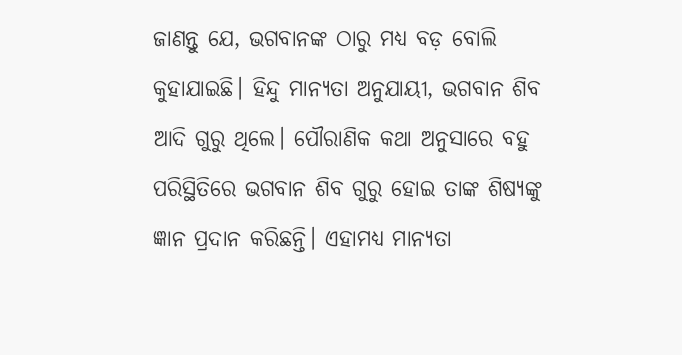ଜାଣନ୍ତୁ ଯେ, ଭଗବାନଙ୍କ ଠାରୁ ମଧ୍ୟ ବଡ଼ ବୋଲି କୁହାଯାଇଛି। ହିନ୍ଦୁ ମାନ୍ୟତା ଅନୁଯାୟୀ, ଭଗବାନ ଶିବ ଆଦି ଗୁରୁ ଥିଲେ। ପୌରାଣିକ କଥା ଅନୁସାରେ ବହୁ ପରିସ୍ଥିତିରେ ଭଗବାନ ଶିବ ଗୁରୁ ହୋଇ ତାଙ୍କ ଶିଷ୍ୟଙ୍କୁ ଜ୍ଞାନ ପ୍ରଦାନ କରିଛନ୍ତି। ଏହାମଧ୍ୟ ମାନ୍ୟତା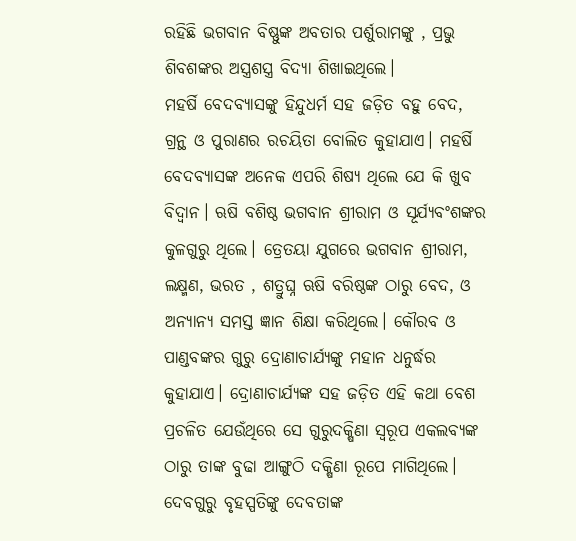ରହିଛି ଭଗବାନ ବିଷ୍ଣୁଙ୍କ ଅବତାର ପର୍ଶୁରାମଙ୍କୁ , ପ୍ରଭୁ ଶିବଶଙ୍କର ଅସ୍ତ୍ରଶସ୍ତ୍ର ବିଦ୍ୟା ଶିଖାଇଥିଲେ।
ମହର୍ଷି ବେଦବ୍ୟାସଙ୍କୁ ହିନ୍ଦୁଧର୍ମ ସହ ଜଡ଼ିତ ବହୁ ବେଦ, ଗ୍ରନ୍ଥ ଓ ପୁରାଣର ରଚୟିତା ବୋଲିତ କୁହାଯାଏ। ମହର୍ଷି ବେଦବ୍ୟାସଙ୍କ ଅନେକ ଏପରି ଶିଷ୍ୟ ଥିଲେ ଯେ କି ଖୁବ ବିଦ୍ୱାନ। ଋଷି ବଶିଷ୍ଠ ଭଗବାନ ଶ୍ରୀରାମ ଓ ସୂର୍ଯ୍ୟବଂଶଙ୍କର କୁଳଗୁରୁ ଥିଲେ। ତ୍ରେତୟା ଯୁଗରେ ଭଗବାନ ଶ୍ରୀରାମ, ଲକ୍ଷ୍ମଣ, ଭରତ , ଶତ୍ରୁଘ୍ନ ଋଷି ବରିଷ୍ଠଙ୍କ ଠାରୁ ବେଦ, ଓ ଅନ୍ୟାନ୍ୟ ସମସ୍ତ ଜ୍ଞାନ ଶିକ୍ଷା କରିଥିଲେ। କୌରବ ଓ ପାଣ୍ଡବଙ୍କର ଗୁରୁ ଦ୍ରୋଣାଚାର୍ଯ୍ୟଙ୍କୁ ମହାନ ଧନୁର୍ଦ୍ଧର କୁହାଯାଏ। ଦ୍ରୋଣାଚାର୍ଯ୍ୟଙ୍କ ସହ ଜଡ଼ିତ ଏହି କଥା ବେଶ ପ୍ରଚଳିତ ଯେଉଁଥିରେ ସେ ଗୁରୁଦକ୍ଷିଣା ସ୍ୱରୂପ ଏକଲବ୍ୟଙ୍କ ଠାରୁ ତାଙ୍କ ବୁଢା ଆଙ୍ଗୁଠି ଦକ୍ଷିଣା ରୂପେ ମାଗିଥିଲେ। ଦେବଗୁରୁ ବୃହସ୍ପତିଙ୍କୁ ଦେବତାଙ୍କ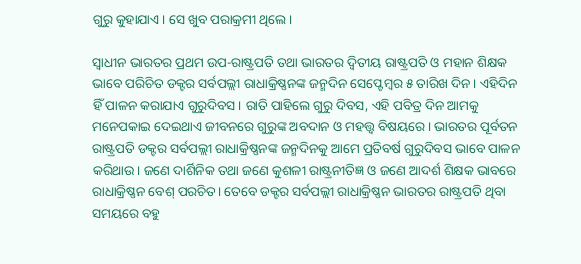ଗୁରୁ କୁହାଯାଏ। ସେ ଖୁବ ପରାକ୍ରମୀ ଥିଲେ।

ସ୍ୱାଧୀନ ଭାରତର ପ୍ରଥମ ଉପ-ରାଷ୍ଟ୍ରପତି ତଥା ଭାରତର ଦ୍ୱିତୀୟ ରାଷ୍ଟ୍ରପତି ଓ ମହାନ ଶିକ୍ଷକ ଭାବେ ପରିଚିତ ଡକ୍ଟର ସର୍ବପଲ୍ଲୀ ରାଧାକ୍ରିଷ୍ଣନଙ୍କ ଜନ୍ମଦିନ ସେପ୍ଟେମ୍ବର ୫ ତାରିଖ ଦିନ। ଏହିଦିନ ହିଁ ପାଳନ କରାଯାଏ ଗୁରୁଦିବସ। ରାତି ପାହିଲେ ଗୁରୁ ଦିବସ, ଏହି ପବିତ୍ର ଦିନ ଆମକୁ ମନେପକାଇ ଦେଇଥାଏ ଜୀବନରେ ଗୁରୁଙ୍କ ଅବଦାନ ଓ ମହତ୍ତ୍ୱ ବିଷୟରେ। ଭାରତର ପୂର୍ବତନ ରାଷ୍ଟ୍ରପତି ଡକ୍ଟର ସର୍ବପଲ୍ଲୀ ରାଧାକ୍ରିଷ୍ଣନଙ୍କ ଜନ୍ମଦିନକୁ ଆମେ ପ୍ରତିବର୍ଷ ଗୁରୁଦିବସ ଭାବେ ପାଳନ କରିଥାଉ। ଜଣେ ଦାର୍ଶିନିକ ତଥା ଜଣେ କୁଶଳୀ ରାଷ୍ଟ୍ରନୀତିଜ୍ଞ ଓ ଜଣେ ଆଦର୍ଶ ଶିକ୍ଷକ ଭାବରେ ରାଧାକ୍ରିଷ୍ଣନ ବେଶ୍ ପରଚିତ। ତେବେ ଡକ୍ଟର ସର୍ବପଲ୍ଲୀ ରାଧାକ୍ରିଷ୍ଣନ ଭାରତର ରାଷ୍ଟ୍ରପତି ଥିବା ସମୟରେ ବହୁ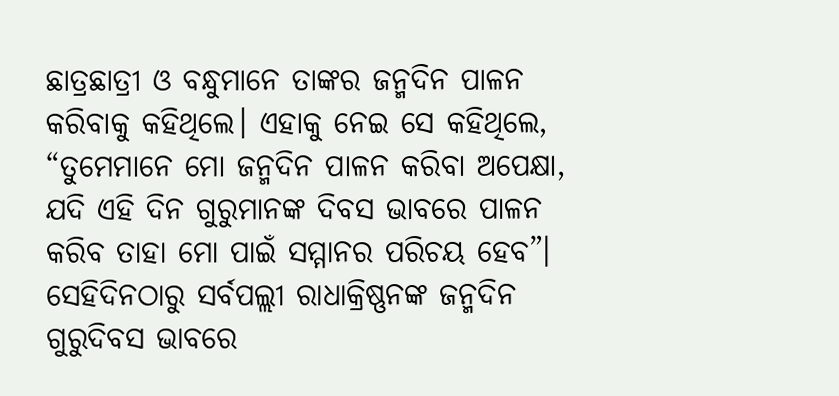ଛାତ୍ରଛାତ୍ରୀ ଓ ବନ୍ଧୁମାନେ ତାଙ୍କର ଜନ୍ମଦିନ ପାଳନ କରିବାକୁ କହିଥିଲେ। ଏହାକୁ ନେଇ ସେ କହିଥିଲେ, “ତୁମେମାନେ ମୋ ଜନ୍ମଦିନ ପାଳନ କରିବା ଅପେକ୍ଷା, ଯଦି ଏହି ଦିନ ଗୁରୁମାନଙ୍କ ଦିବସ ଭାବରେ ପାଳନ କରିବ ତାହା ମୋ ପାଇଁ ସମ୍ମାନର ପରିଚୟ ହେବ”। ସେହିଦିନଠାରୁ ସର୍ବପଲ୍ଲୀ ରାଧାକ୍ରିଷ୍ଣନଙ୍କ ଜନ୍ମଦିନ ଗୁରୁଦିବସ ଭାବରେ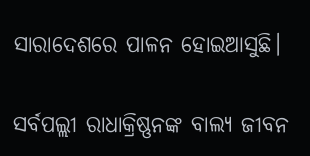ସାରାଦେଶରେ ପାଳନ ହୋଇଆସୁଛି।

ସର୍ବପଲ୍ଲୀ ରାଧାକ୍ରିଷ୍ଣନଙ୍କ ବାଲ୍ୟ ଜୀବନ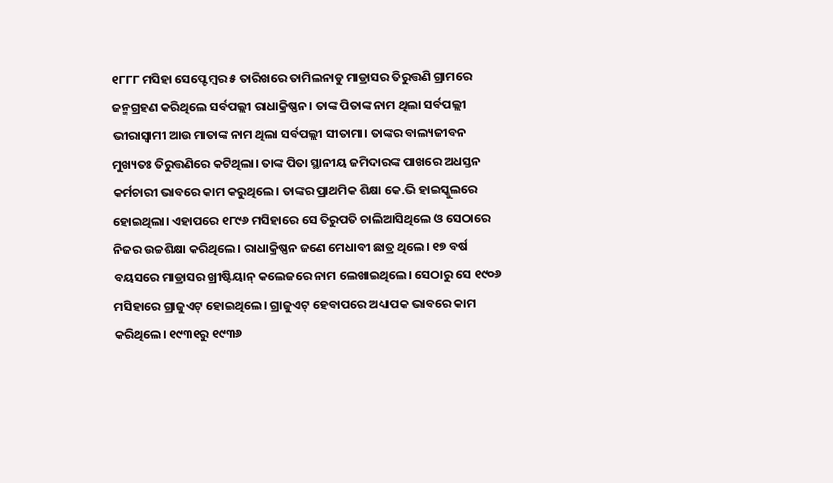୧୮୮୮ ମସିହା ସେପ୍ଟେମ୍ବର ୫ ତାରିଖରେ ତାମିଲନାଡୁ ମାଡ୍ରାସର ତିରୁତ୍ତଣି ଗ୍ରାମରେ ଜନ୍ମଗ୍ରହଣ କରିଥିଲେ ସର୍ବପଲ୍ଲୀ ରାଧାକ୍ରିଷ୍ଣନ। ତାଙ୍କ ପିତାଙ୍କ ନାମ ଥିଲା ସର୍ବପଲ୍ଲୀ ଭୀରାସ୍ୱାମୀ ଆଉ ମାତାଙ୍କ ନାମ ଥିଲା ସର୍ବପଲ୍ଲୀ ସୀତାମା। ତାଙ୍କର ବାଲ୍ୟଜୀବନ ମୁଖ୍ୟତଃ ତିରୁତ୍ତଣିରେ କଟିଥିଲା। ତାଙ୍କ ପିତା ସ୍ଥାନୀୟ ଜମିଦାରଙ୍କ ପାଖରେ ଅଧସ୍ତନ କର୍ମଚାରୀ ଭାବରେ କାମ କରୁଥିଲେ। ତାଙ୍କର ପ୍ରାଥମିକ ଶିକ୍ଷା କେ.ଭି ହାଇସ୍କୁଲରେ ହୋଇଥିଲା। ଏହାପରେ ୧୮୯୬ ମସିହାରେ ସେ ତିରୁପତି ଚାଲିଆସିଥିଲେ ଓ ସେଠାରେ ନିଜର ଉଚ୍ଚଶିକ୍ଷା କରିଥିଲେ। ରାଧାକ୍ରିଷ୍ଣନ ଜଣେ ମେଧାବୀ ଛାତ୍ର ଥିଲେ। ୧୭ ବର୍ଷ ବୟସରେ ମାଡ୍ରାସର ଖ୍ରୀଷ୍ଟିୟାନ୍ କଲେଜରେ ନାମ ଲେଖାଇଥିଲେ। ସେଠାରୁ ସେ ୧୯୦୬ ମସିହାରେ ଗ୍ରାଜୁଏଟ୍ ହୋଇଥିଲେ। ଗ୍ରାଜୁଏଟ୍ ହେବାପରେ ଅଧ୍ୟାପକ ଭାବରେ କାମ କରିଥିଲେ। ୧୯୩୧ରୁ ୧୯୩୬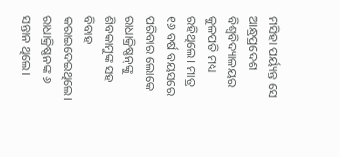ମସିହା ପର୍ୟ୍ୟନ୍ତ ସେ ଆନ୍ଧ୍ରପ୍ରଦେଶ ବିଶ୍ୱବିଦ୍ୟାଳୟର କୁଳପତି ମଧ୍ୟ ରହିଥିଲେ। ମାତ୍ର ୧୬ ବର୍ଷ ବୟସରେ ପରିବାର ଲୋକେ ରାଧାକ୍ରିଷ୍ଣନ୍‌ଙ୍କୁ ଶିବକାମୁଙ୍କ ସହ ବିବାହ କରାଇଦେଇଥିଲେ। ରାଧାକ୍ରିଷ୍ଣନଙ୍କ ୬ ସନ୍ତାନ ଥିଲେ।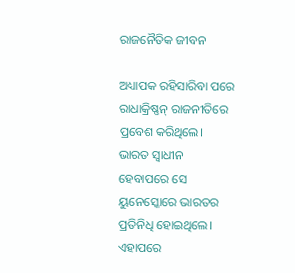ରାଜନୈତିକ ଜୀବନ

ଅଧ୍ୟାପକ ରହିସାରିବା ପରେ ରାଧାକ୍ରିଷ୍ଣନ୍‌ ରାଜନୀତିରେ ପ୍ରବେଶ କରିଥିଲେ। ଭାରତ ସ୍ୱାଧୀନ ହେବାପରେ ସେ ୟୁନେସ୍କୋରେ ଭାରତର ପ୍ରତିନିଧି ହୋଇଥିଲେ। ଏହାପରେ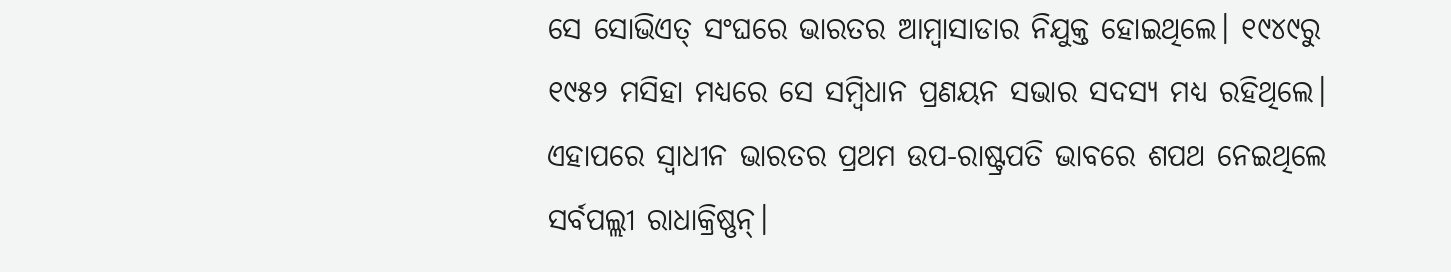ସେ ସୋଭିଏତ୍ ସଂଘରେ ଭାରତର ଆମ୍ବାସାଡାର ନିଯୁକ୍ତ ହୋଇଥିଲେ। ୧୯୪୯ରୁ ୧୯୫୨ ମସିହା ମଧ୍ୟରେ ସେ ସମ୍ବିଧାନ ପ୍ରଣୟନ ସଭାର ସଦସ୍ୟ ମଧ୍ୟ ରହିଥିଲେ। ଏହାପରେ ସ୍ୱାଧୀନ ଭାରତର ପ୍ରଥମ ଉପ-ରାଷ୍ଟ୍ରପତି ଭାବରେ ଶପଥ ନେଇଥିଲେ ସର୍ବପଲ୍ଲୀ ରାଧାକ୍ରିଷ୍ଣନ୍‌।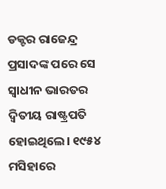ଡକ୍ଟର ରାଜେନ୍ଦ୍ର ପ୍ରସାଦଙ୍କ ପରେ ସେ ସ୍ୱାଧୀନ ଭାରତର ଦ୍ୱିତୀୟ ରାଷ୍ଟ୍ରପତି ହୋଇଥିଲେ। ୧୯୫୪ ମସିହାରେ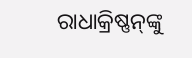ରାଧାକ୍ରିଷ୍ଣନ୍‌ଙ୍କୁ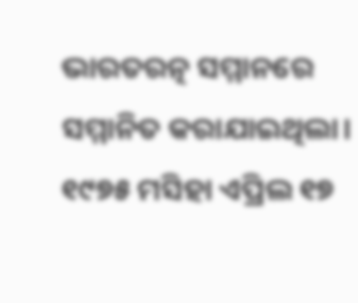ଭାରତରତ୍ନ ସମ୍ମାନରେ ସମ୍ମାନିତ କରାଯାଇଥିଲା। ୧୯୭୫ ମସିହା ଏପ୍ରିଲ ୧୭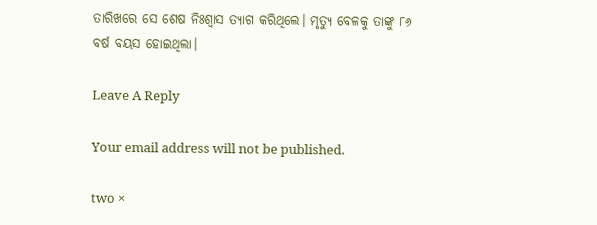ତାରିଖରେ ସେ ଶେଷ ନିଃଶ୍ୱାସ ତ୍ୟାଗ କରିଥିଲେ। ମୃତ୍ୟୁ ବେଳକୁ ତାଙ୍କୁ ୮୬ ବର୍ଷ ବୟସ ହୋଇଥିଲା।

Leave A Reply

Your email address will not be published.

two ×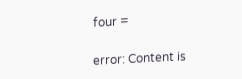four =

error: Content is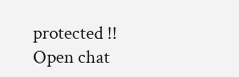protected !!
Open chat